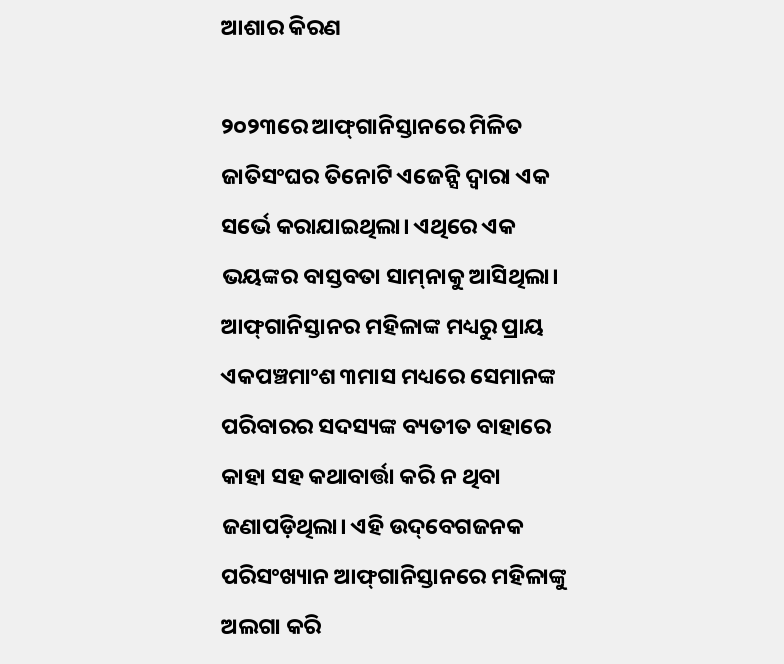ଆଶାର କିରଣ

୨୦୨୩ରେ ଆଫ୍‌ଗାନିସ୍ତାନରେ ମିଳିତ ଜାତିସଂଘର ତିନୋଟି ଏଜେନ୍ସି ଦ୍ୱାରା ଏକ ସର୍ଭେ କରାଯାଇଥିଲା। ଏଥିରେ ଏକ ଭୟଙ୍କର ବାସ୍ତବତା ସାମ୍‌ନାକୁ ଆସିଥିଲା। ଆଫ୍‌ଗାନିସ୍ତାନର ମହିଳାଙ୍କ ମଧ୍ୟରୁ ପ୍ରାୟ ଏକପଞ୍ଚମାଂଶ ୩ମାସ ମଧ୍ୟରେ ସେମାନଙ୍କ ପରିବାରର ସଦସ୍ୟଙ୍କ ବ୍ୟତୀତ ବାହାରେ କାହା ସହ କଥାବାର୍ତ୍ତା କରି ନ ଥିବା ଜଣାପଡ଼ିଥିଲା। ଏହି ଉଦ୍‌ବେଗଜନକ ପରିସଂଖ୍ୟାନ ଆଫ୍‌ଗାନିସ୍ତାନରେ ମହିଳାଙ୍କୁ ଅଲଗା କରି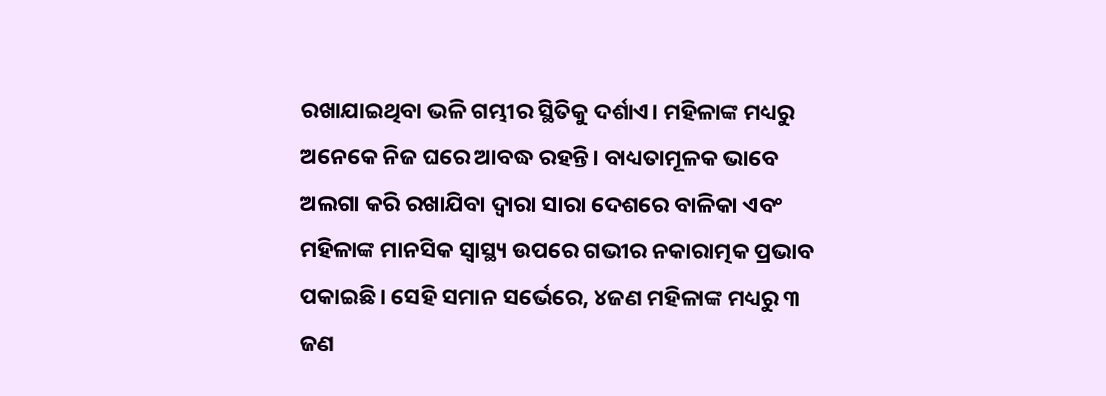ରଖାଯାଇଥିବା ଭଳି ଗମ୍ଭୀର ସ୍ଥିତିକୁ ଦର୍ଶାଏ। ମହିଳାଙ୍କ ମଧ୍ୟରୁ ଅନେକେ ନିଜ ଘରେ ଆବଦ୍ଧ ରହନ୍ତି। ବାଧ୍ୟତାମୂଳକ ଭାବେ ଅଲଗା କରି ରଖାଯିବା ଦ୍ୱାରା ସାରା ଦେଶରେ ବାଳିକା ଏବଂ ମହିଳାଙ୍କ ମାନସିକ ସ୍ବାସ୍ଥ୍ୟ ଉପରେ ଗଭୀର ନକାରାତ୍ମକ ପ୍ରଭାବ ପକାଇଛି। ସେହି ସମାନ ସର୍ଭେରେ, ୪ଜଣ ମହିଳାଙ୍କ ମଧ୍ୟରୁ ୩ ଜଣ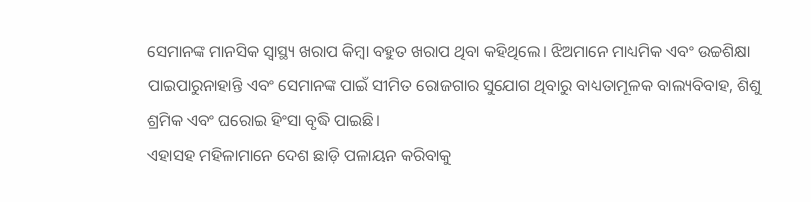ସେମାନଙ୍କ ମାନସିକ ସ୍ବାସ୍ଥ୍ୟ ଖରାପ କିମ୍ବା ବହୁତ ଖରାପ ଥିବା କହିଥିଲେ। ଝିଅମାନେ ମାଧ୍ୟମିକ ଏବଂ ଉଚ୍ଚଶିକ୍ଷା ପାଇପାରୁନାହାନ୍ତି ଏବଂ ସେମାନଙ୍କ ପାଇଁ ସୀମିତ ରୋଜଗାର ସୁଯୋଗ ଥିବାରୁ ବାଧ୍ୟତାମୂଳକ ବାଲ୍ୟବିବାହ, ଶିଶୁ ଶ୍ରମିକ ଏବଂ ଘରୋଇ ହିଂସା ବୃଦ୍ଧି ପାଇଛି।
ଏହାସହ ମହିଳାମାନେ ଦେଶ ଛାଡ଼ି ପଳାୟନ କରିବାକୁ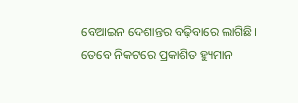ବେଆଇନ ଦେଶାନ୍ତର ବଢ଼ିବାରେ ଲାଗିଛି।
ତେବେ ନିକଟରେ ପ୍ରକାଶିତ ହ୍ୟୁମାନ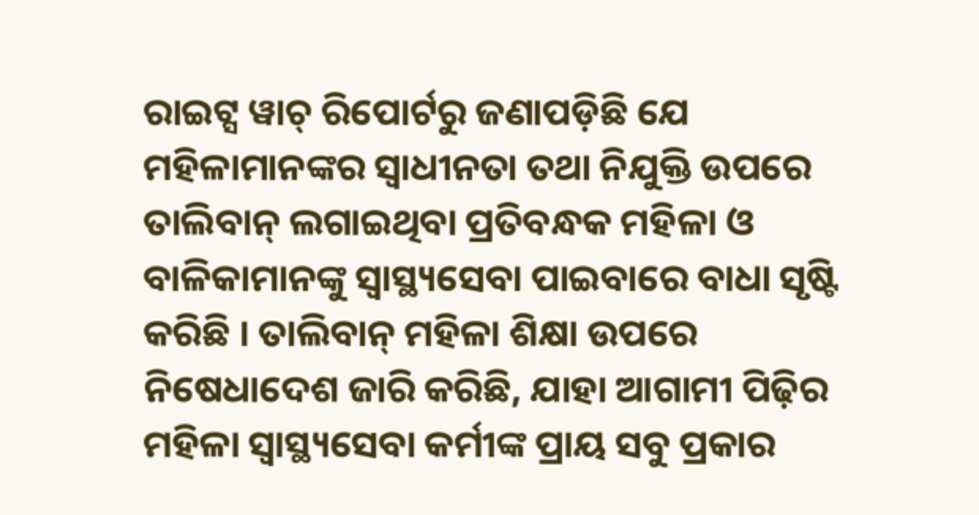ରାଇଟ୍ସ ୱାଚ୍‌ ରିପୋର୍ଟରୁ ଜଣାପଡ଼ିଛି ଯେ ମହିଳାମାନଙ୍କର ସ୍ବାଧୀନତା ତଥା ନିଯୁକ୍ତି ଉପରେ ତାଲିବାନ୍‌ ଲଗାଇଥିବା ପ୍ରତିବନ୍ଧକ ମହିଳା ଓ ବାଳିକାମାନଙ୍କୁ ସ୍ବାସ୍ଥ୍ୟସେବା ପାଇବାରେ ବାଧା ସୃଷ୍ଟି କରିଛି । ତାଲିବାନ୍‌ ମହିଳା ଶିକ୍ଷା ଉପରେ ନିଷେଧାଦେଶ ଜାରି କରିଛି, ଯାହା ଆଗାମୀ ପିଢ଼ିର ମହିଳା ସ୍ବାସ୍ଥ୍ୟସେବା କର୍ମୀଙ୍କ ପ୍ରାୟ ସବୁ ପ୍ରକାର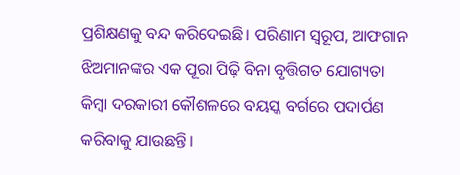ପ୍ରଶିକ୍ଷଣକୁ ବନ୍ଦ କରିଦେଇଛି। ପରିଣାମ ସ୍ବରୂପ, ଆଫଗାନ ଝିଅମାନଙ୍କର ଏକ ପୂରା ପିଢ଼ି ବିନା ବୃତ୍ତିଗତ ଯୋଗ୍ୟତା କିମ୍ବା ଦରକାରୀ କୌଶଳରେ ବୟସ୍କ ବର୍ଗରେ ପଦାର୍ପଣ କରିବାକୁ ଯାଉଛନ୍ତି।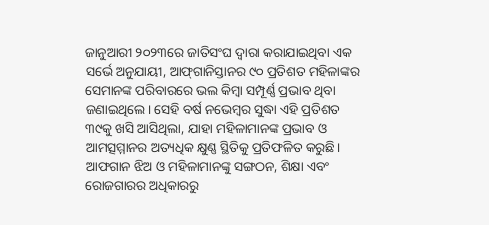ଜାନୁଆରୀ ୨୦୨୩ରେ ଜାତିସଂଘ ଦ୍ୱାରା କରାଯାଇଥିବା ଏକ ସର୍ଭେ ଅନୁଯାୟୀ, ଆଫ୍‌ଗାନିସ୍ତାନର ୯୦ ପ୍ରତିଶତ ମହିଳାଙ୍କର ସେମାନଙ୍କ ପରିବାରରେ ଭଲ କିମ୍ବା ସମ୍ପୂର୍ଣ୍ଣ ପ୍ରଭାବ ଥିବା ଜଣାଇଥିଲେ। ସେହି ବର୍ଷ ନଭେମ୍ବର ସୁଦ୍ଧା ଏହି ପ୍ରତିଶତ ୩୯କୁ ଖସି ଆସିଥିଲା, ଯାହା ମହିଳାମାନଙ୍କ ପ୍ରଭାବ ଓ ଆମତ୍ସମ୍ମାନର ଅତ୍ୟଧିକ କ୍ଷୁଣ୍ଣ ସ୍ଥିତିକୁ ପ୍ରତିଫଳିତ କରୁଛି।
ଆଫଗାନ ଝିଅ ଓ ମହିଳାମାନଙ୍କୁ ସଙ୍ଗଠନ, ଶିକ୍ଷା ଏବଂ ରୋଜଗାରର ଅଧିକାରରୁ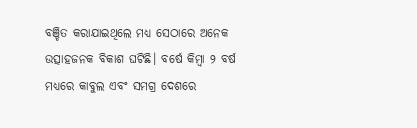ବଞ୍ଚିତ କରାଯାଇଥିଲେ ମଧ୍ୟ ସେଠାରେ ଅନେକ ଉତ୍ସାହଜନକ ବିକାଶ ଘଟିଛି। ବର୍ଷେ କିମ୍ବା ୨ ବର୍ଷ ମଧ୍ୟରେ କାବୁଲ ଏବଂ ସମଗ୍ର ଦେଶରେ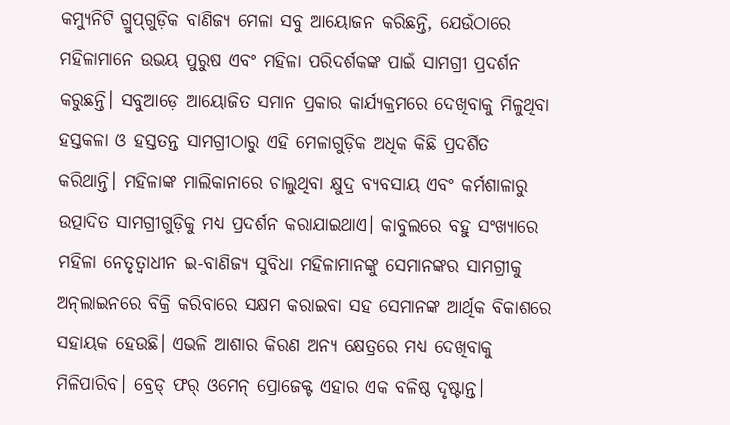କମ୍ୟୁନିଟି ଗ୍ରୁପ୍‌ଗୁଡ଼ିକ ବାଣିଜ୍ୟ ମେଳା ସବୁ ଆୟୋଜନ କରିଛନ୍ତି, ଯେଉଁଠାରେ ମହିଳାମାନେ ଉଭୟ ପୁରୁଷ ଏବଂ ମହିଳା ପରିଦର୍ଶକଙ୍କ ପାଇଁ ସାମଗ୍ରୀ ପ୍ରଦର୍ଶନ କରୁଛନ୍ତି। ସବୁଆଡ଼େ ଆୟୋଜିତ ସମାନ ପ୍ରକାର କାର୍ଯ୍ୟକ୍ରମରେ ଦେଖିବାକୁ ମିଳୁଥିବା ହସ୍ତକଳା ଓ ହସ୍ତତନ୍ତ ସାମଗ୍ରୀଠାରୁ ଏହି ମେଳାଗୁଡ଼ିକ ଅଧିକ କିଛି ପ୍ରଦର୍ଶିତ କରିଥାନ୍ତି। ମହିଳାଙ୍କ ମାଲିକାନାରେ ଚାଲୁଥିବା କ୍ଷୁଦ୍ର ବ୍ୟବସାୟ ଏବଂ କର୍ମଶାଳାରୁ ଉତ୍ପାଦିତ ସାମଗ୍ରୀଗୁଡ଼ିକୁ ମଧ୍ୟ ପ୍ରଦର୍ଶନ କରାଯାଇଥାଏ। କାବୁଲରେ ବହୁ ସଂଖ୍ୟାରେ ମହିଳା ନେତୃତ୍ୱାଧୀନ ଇ-ବାଣିଜ୍ୟ ସୁବିଧା ମହିଳାମାନଙ୍କୁ ସେମାନଙ୍କର ସାମଗ୍ରୀକୁ ଅନ୍‌ଲାଇନରେ ବିକ୍ରି କରିବାରେ ସକ୍ଷମ କରାଇବା ସହ ସେମାନଙ୍କ ଆର୍ଥିକ ବିକାଶରେ ସହାୟକ ହେଉଛି। ଏଭଳି ଆଶାର କିରଣ ଅନ୍ୟ କ୍ଷେତ୍ରରେ ମଧ୍ୟ ଦେଖିବାକୁ ମିଳିପାରିବ। ବ୍ରେଡ୍‌ ଫର୍‌ ଓମେନ୍‌ ପ୍ରୋଜେକ୍ଟ ଏହାର ଏକ ବଳିଷ୍ଠ ଦୃଷ୍ଟାନ୍ତ।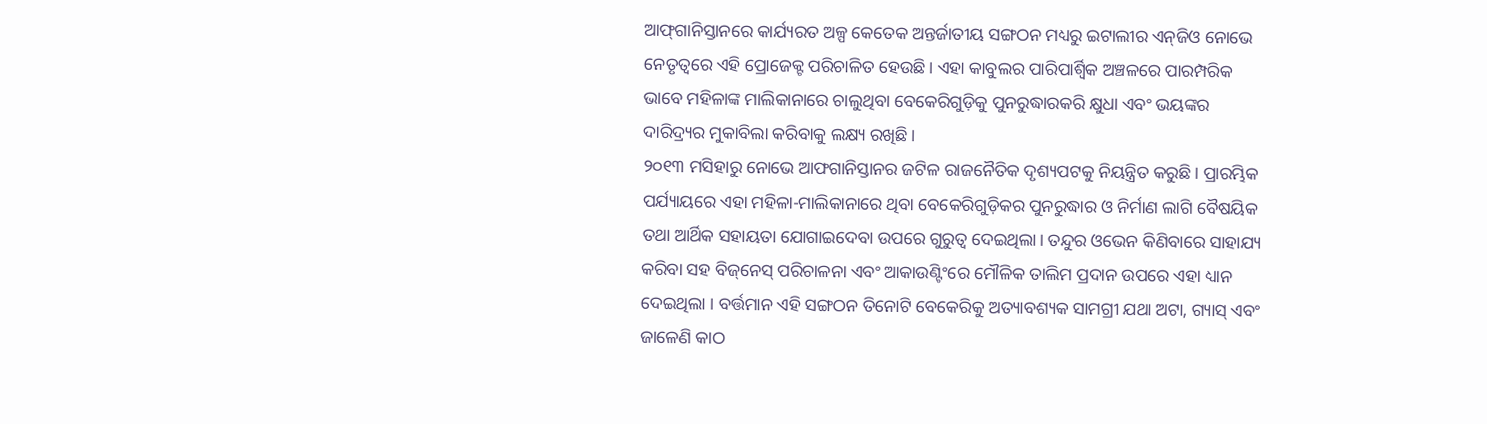ଆଫ୍‌ଗାନିସ୍ତାନରେ କାର୍ଯ୍ୟରତ ଅଳ୍ପ କେତେକ ଅନ୍ତର୍ଜାତୀୟ ସଙ୍ଗଠନ ମଧ୍ୟରୁ ଇଟାଲୀର ଏନ୍‌ଜିଓ ନୋଭେ ନେତୃତ୍ୱରେ ଏହି ପ୍ରୋଜେକ୍ଟ ପରିଚାଳିତ ହେଉଛି। ଏହା କାବୁଲର ପାରିପାର୍ଶ୍ୱିକ ଅଞ୍ଚଳରେ ପାରମ୍ପରିକ ଭାବେ ମହିଳାଙ୍କ ମାଲିକାନାରେ ଚାଲୁଥିବା ବେକେରିଗୁଡ଼ିକୁ ପୁନରୁଦ୍ଧାରକରି କ୍ଷୁଧା ଏବଂ ଭୟଙ୍କର ଦାରିଦ୍ର୍ୟର ମୁକାବିଲା କରିବାକୁ ଲକ୍ଷ୍ୟ ରଖିଛି।
୨୦୧୩ ମସିହାରୁ ନୋଭେ ଆଫଗାନିସ୍ତାନର ଜଟିଳ ରାଜନୈତିକ ଦୃଶ୍ୟପଟକୁ ନିୟନ୍ତ୍ରିତ କରୁଛି। ପ୍ରାରମ୍ଭିକ ପର୍ଯ୍ୟାୟରେ ଏହା ମହିଳା-ମାଲିକାନାରେ ଥିବା ବେକେରିଗୁଡ଼ିକର ପୁନରୁଦ୍ଧାର ଓ ନିର୍ମାଣ ଲାଗି ବୈଷୟିକ ତଥା ଆର୍ଥିକ ସହାୟତା ଯୋଗାଇଦେବା ଉପରେ ଗୁରୁତ୍ୱ ଦେଇଥିଲା। ତନ୍ଦୁର ଓଭେନ କିଣିବାରେ ସାହାଯ୍ୟ କରିବା ସହ ବିଜ୍‌ନେସ୍‌ ପରିଚାଳନା ଏବଂ ଆକାଉଣ୍ଟିଂରେ ମୌଳିକ ତାଲିମ ପ୍ରଦାନ ଉପରେ ଏହା ଧ୍ୟାନ ଦେଇଥିଲା । ବର୍ତ୍ତମାନ ଏହି ସଙ୍ଗଠନ ତିନୋଟି ବେକେରିକୁ ଅତ୍ୟାବଶ୍ୟକ ସାମଗ୍ରୀ ଯଥା ଅଟା, ଗ୍ୟାସ୍‌ ଏବଂ ଜାଳେଣି କାଠ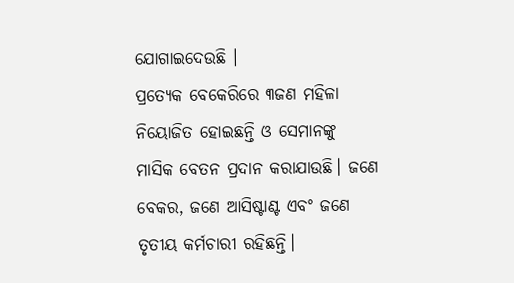ଯୋଗାଇଦେଉଛି ।
ପ୍ରତ୍ୟେକ ବେକେରିରେ ୩ଜଣ ମହିଳା ନିୟୋଜିତ ହୋଇଛନ୍ତି ଓ ସେମାନଙ୍କୁ ମାସିକ ବେତନ ପ୍ରଦାନ କରାଯାଉଛି। ଜଣେ ବେକର, ଜଣେ ଆସିଷ୍ଟାଣ୍ଟ ଏବଂ ଜଣେ ତୃତୀୟ କର୍ମଚାରୀ ରହିଛନ୍ତି।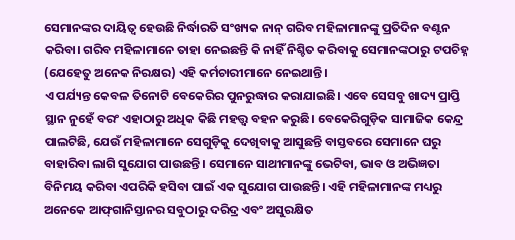ସେମାନଙ୍କର ଦାୟିତ୍ୱ ହେଉଛି ନିର୍ଦ୍ଧାରତି ସଂଖ୍ୟକ ନାନ୍‌ ଗରିବ ମହିଳାମାନଙ୍କୁ ପ୍ରତିଦିନ ବଣ୍ଟନ କରିବା। ଗରିବ ମହିଳାମାନେ ତାହା ନେଇଛନ୍ତି କି ନାହିଁ ନିଶ୍ଚିତ କରିବାକୁ ସେମାନଙ୍କଠାରୁ ଟପଚିହ୍ନ (ଯେହେତୁ ଅନେକ ନିରକ୍ଷର) ଏହି କର୍ମଚାରୀମାନେ ନେଇଥାନ୍ତି।
ଏ ପର୍ଯ୍ୟନ୍ତ କେବଳ ତିନୋଟି ବେକେରିର ପୁନରୁଦ୍ଧାର କରାଯାଇଛି। ଏବେ ସେସବୁ ଖାଦ୍ୟ ପ୍ରାପ୍ତି ସ୍ଥାନ ନୁହେଁ ବରଂ ଏହାଠାରୁ ଅଧିକ କିଛି ମହତ୍ତ୍ୱ ବହନ କରୁଛି। ବେକେରିଗୁଡ଼ିକ ସାମାଜିକ କେନ୍ଦ୍ର ପାଲଟିଛି, ଯେଉଁ ମହିଳାମାନେ ସେଗୁଡ଼ିକୁ ଦେଖିବାକୁ ଆସୁଛନ୍ତି ବାସ୍ତବରେ ସେମାନେ ଘରୁ ବାହାରିବା ଲାଗି ସୁଯୋଗ ପାଉଛନ୍ତି। ସେମାନେ ସାଥୀମାନଙ୍କୁ ଭେଟିବା, ଭାବ ଓ ଅଭିଜ୍ଞତା ବିନିମୟ କରିବା ଏପରିକି ହସିବା ପାଇଁ ଏକ ସୁଯୋଗ ପାଉଛନ୍ତି। ଏହି ମହିଳାମାନଙ୍କ ମଧ୍ୟରୁ ଅନେକେ ଆଫ୍‌ଗାନିସ୍ତାନର ସବୁଠାରୁ ଦରିଦ୍ର ଏବଂ ଅସୁରକ୍ଷିତ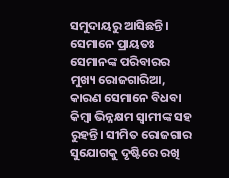ସମୁଦାୟରୁ ଆସିଛନ୍ତି। ସେମାନେ ପ୍ରାୟତଃ ସେମାନଙ୍କ ପରିବାରର ମୁଖ୍ୟ ରୋଜଗାରିଆ, କାରଣ ସେମାନେ ବିଧବା କିମ୍ବା ଭିନ୍ନକ୍ଷମ ସ୍ବାମୀଙ୍କ ସହ ରୁହନ୍ତି। ସୀମିତ ରୋଜଗାର ସୁଯୋଗକୁ ଦୃଷ୍ଟିରେ ରଖି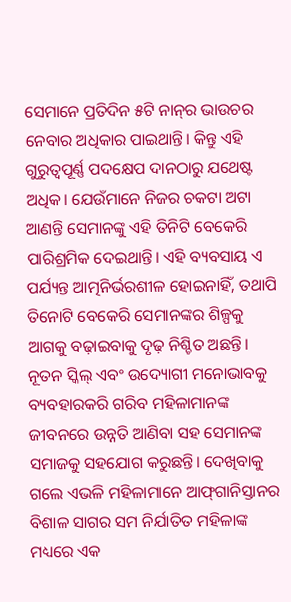ସେମାନେ ପ୍ରତିଦିନ ୫ଟି ନାନ୍‌ର ଭାଉଚର ନେବାର ଅଧିକାର ପାଇଥାନ୍ତି। କିନ୍ତୁ ଏହି ଗୁରୁତ୍ୱପୂର୍ଣ୍ଣ ପଦକ୍ଷେପ ଦାନଠାରୁ ଯଥେଷ୍ଟ ଅଧିକ। ଯେଉଁମାନେ ନିଜର ଚକଟା ଅଟା ଆଣନ୍ତି ସେମାନଙ୍କୁ ଏହି ତିନିଟି ବେକେରି ପାରିଶ୍ରମିକ ଦେଇଥାନ୍ତି। ଏହି ବ୍ୟବସାୟ ଏ ପର୍ଯ୍ୟନ୍ତ ଆତ୍ମନିର୍ଭରଶୀଳ ହୋଇନାହିଁ, ତଥାପି ତିନୋଟି ବେକେରି ସେମାନଙ୍କର ଶିଳ୍ପକୁ ଆଗକୁ ବଢ଼ାଇବାକୁ ଦୃଢ଼ ନିଶ୍ଚିତ ଅଛନ୍ତି। ନୂତନ ସ୍କିଲ୍‌ ଏବଂ ଉଦ୍ୟୋଗୀ ମନୋଭାବକୁ ବ୍ୟବହାରକରି ଗରିବ ମହିଳାମାନଙ୍କ ଜୀବନରେ ଉନ୍ନତି ଆଣିବା ସହ ସେମାନଙ୍କ ସମାଜକୁ ସହଯୋଗ କରୁଛନ୍ତି। ଦେଖିବାକୁ ଗଲେ ଏଭଳି ମହିଳାମାନେ ଆଫ୍‌ଗାନିସ୍ତାନର ବିଶାଳ ସାଗର ସମ ନିର୍ଯାତିତ ମହିଳାଙ୍କ ମଧ୍ୟରେ ଏକ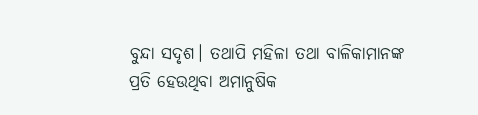ବୁନ୍ଦା ସଦୃଶ। ତଥାପି ମହିଳା ତଥା ବାଳିକାମାନଙ୍କ ପ୍ରତି ହେଉଥିବା ଅମାନୁଷିକ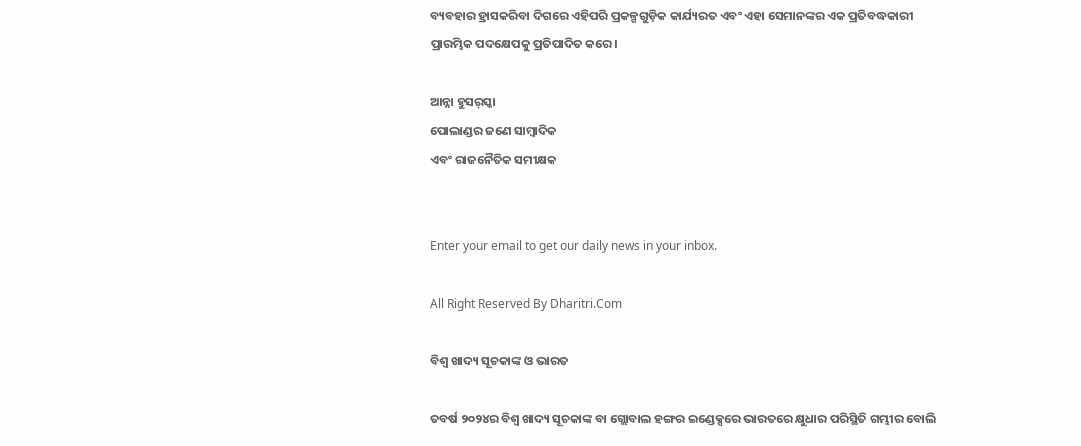ବ୍ୟବହାର ହ୍ରାସକରିବା ଦିଗରେ ଏହିପରି ପ୍ରକଳ୍ପଗୁଡ଼ିକ କାର୍ଯ୍ୟରତ ଏବଂ ଏହା ସେମାନଙ୍କର ଏକ ପ୍ରତିବଦ୍ଧକାରୀ ପ୍ରାରମ୍ଭିକ ପଦକ୍ଷେପକୁ ପ୍ରତିପାଦିତ କରେ।

ଆନ୍ନା ହୁସର୍‌ସ୍କା
ପୋଲାଣ୍ଡର ଜଣେ ସାମ୍ବାଦିକ
ଏବଂ ରାଜନୈତିକ ସମୀକ୍ଷକ


Enter your email to get our daily news in your inbox.

All Right Reserved By Dharitri.Com

ବିଶ୍ୱ ଖାଦ୍ୟ ସୂଚକାଙ୍କ ଓ ଭାରତ

ତବର୍ଷ ୨୦୨୪ର ବିଶ୍ୱ ଖାଦ୍ୟ ସୂଚକାଙ୍କ ବା ଗ୍ଲୋବାଲ ହଙ୍ଗର ଇଣ୍ଡେକ୍ସରେ ଭାରତରେ କ୍ଷୁଧାର ପରିସ୍ଥିତି ଗମ୍ଭୀର ବୋଲି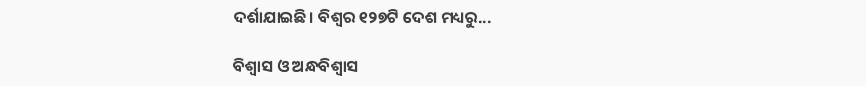ଦର୍ଶାଯାଇଛି। ବିଶ୍ୱର ୧୨୭ଟି ଦେଶ ମଧ୍ୟରୁ...

ବିଶ୍ୱାସ ଓ ଅନ୍ଧବିଶ୍ବାସ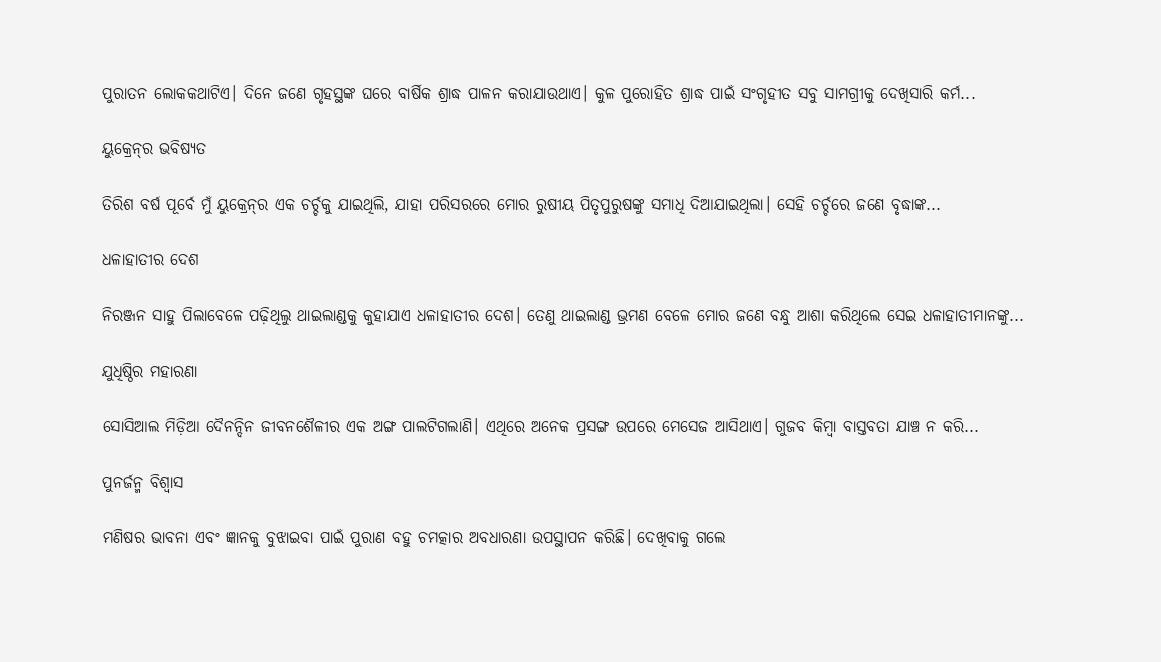ପୁରାତନ ଲୋକକଥାଟିଏ। ଦିନେ ଜଣେ ଗୃହସ୍ଥଙ୍କ ଘରେ ବାର୍ଷିକ ଶ୍ରାଦ୍ଧ ପାଳନ କରାଯାଉଥାଏ। କୁଳ ପୁରୋହିତ ଶ୍ରାଦ୍ଧ ପାଇଁ ସଂଗୃହୀତ ସବୁ ସାମଗ୍ରୀକୁ ଦେଖିସାରି କର୍ମ...

ୟୁକ୍ରେନ୍‌ର ଭବିଷ୍ୟତ

ତିରିଶ ବର୍ଷ ପୂର୍ବେ ମୁଁ ୟୁକ୍ରେନ୍‌ର ଏକ ଚର୍ଚ୍ଚକୁ ଯାଇଥିଲି, ଯାହା ପରିସରରେ ମୋର ରୁଷୀୟ ପିତୃପୁରୁଷଙ୍କୁ ସମାଧି ଦିଆଯାଇଥିଲା। ସେହି ଚର୍ଚ୍ଚରେ ଜଣେ ବୃଦ୍ଧାଙ୍କ...

ଧଳାହାତୀର ଦେଶ

ନିରଞ୍ଜନ ସାହୁ ପିଲାବେଳେ ପଢ଼ିଥିଲୁ ଥାଇଲାଣ୍ଡକୁ କୁହାଯାଏ ଧଳାହାତୀର ଦେଶ। ତେଣୁ ଥାଇଲାଣ୍ଡ ଭ୍ରମଣ ବେଳେ ମୋର ଜଣେ ବନ୍ଧୁ ଆଶା କରିଥିଲେ ସେଇ ଧଳାହାତୀମାନଙ୍କୁ...

ଯୁଧିଷ୍ଠିର ମହାରଣା

ସୋସିଆଲ ମିଡ଼ିଆ ଦୈନନ୍ଦିନ ଜୀବନଶୈଳୀର ଏକ ଅଙ୍ଗ ପାଲଟିଗଲାଣି। ଏଥିରେ ଅନେକ ପ୍ରସଙ୍ଗ ଉପରେ ମେସେଜ ଆସିଥାଏ। ଗୁଜବ କିମ୍ବା ବାସ୍ତବତା ଯାଞ୍ଚ ନ କରି...

ପୁନର୍ଜନ୍ମ ବିଶ୍ୱାସ

ମଣିଷର ଭାବନା ଏବଂ ଜ୍ଞାନକୁ ବୁଝାଇବା ପାଇଁ ପୁରାଣ ବହୁ ଚମତ୍କାର ଅବଧାରଣା ଉପସ୍ଥାପନ କରିଛି। ଦେଖିବାକୁ ଗଲେ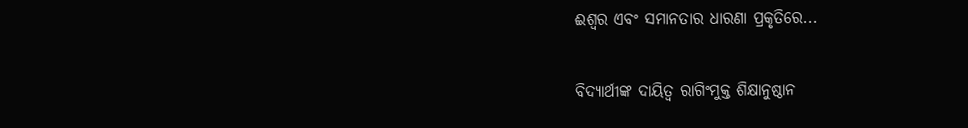ଈଶ୍ୱର ଏବଂ ସମାନତାର ଧାରଣା ପ୍ରକୃତିରେ...

ବିଦ୍ୟାର୍ଥୀଙ୍କ ଦାୟିତ୍ୱ ରାଗିଂମୁକ୍ତ ଶିକ୍ଷାନୁଷ୍ଠାନ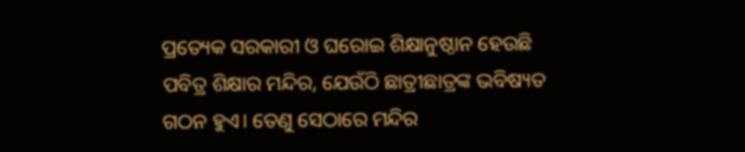ପ୍ରତ୍ୟେକ ସରକାରୀ ଓ ଘରୋଇ ଶିକ୍ଷାନୁଷ୍ଠାନ ହେଉଛି ପବିତ୍ର ଶିକ୍ଷାର ମନ୍ଦିର, ଯେଉଁଠି ଛାତ୍ରୀଛାତ୍ରଙ୍କ ଭବିଷ୍ୟତ ଗଠନ ହୁଏ। ତେଣୁ ସେଠାରେ ମନ୍ଦିର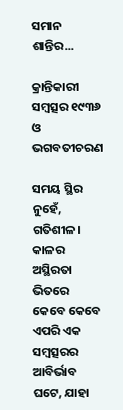ସମାନ ଶାନ୍ତିର...

କ୍ରାନ୍ତିକାରୀ ସମ୍ବତ୍ସର ୧୯୩୬ ଓ ଭଗବତୀଚରଣ

ସମୟ ସ୍ଥିର ନୁହେଁ, ଗତିଶୀଳ। କାଳର ଅସ୍ଥିରତା ଭିତରେ କେବେ କେବେ ଏପରି ଏକ ସମ୍ବତ୍ସରର ଆବିର୍ଭାବ ଘଟେ, ଯାହା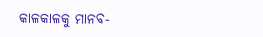କାଳକାଳକୁ ମାନବ-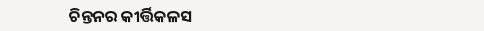ଚିନ୍ତନର କୀର୍ତ୍ତିକଳସ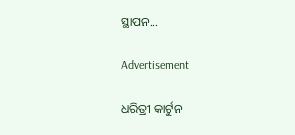ସ୍ଥାପନ...

Advertisement

ଧରିତ୍ରୀ କାର୍ଟୁନ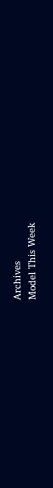Archives
Model This Week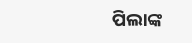ପିଲାଙ୍କ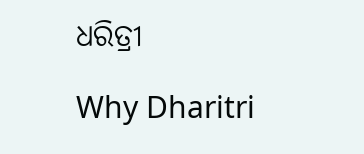ଧରିତ୍ରୀ

Why Dharitri